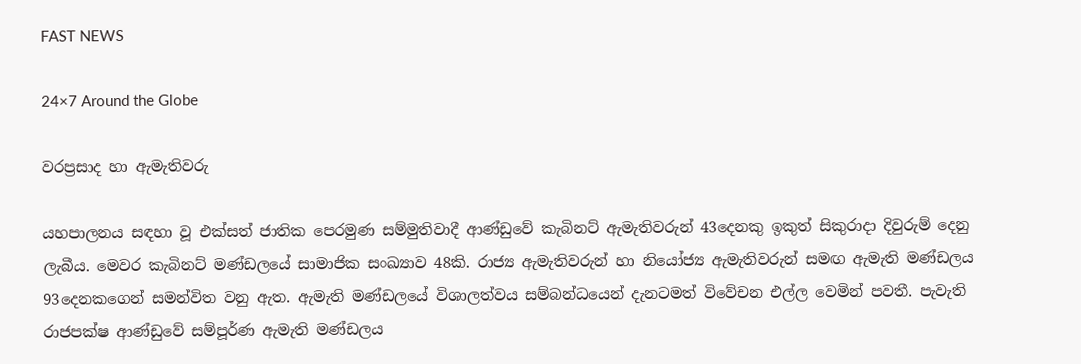FAST NEWS

24×7 Around the Globe

වරප්‍රසාද හා ඇමැතිවරු

යහපාලනය සඳහා වූ එක්සත් ජාතික පෙරමුණ සම්මුතිවාදී ආණ්ඩුවේ කැබිනට් ඇමැතිවරුන් 43දෙනකු ඉකුත් සිකුරාදා දිවුරුම් දෙනු ලැබීය. මෙවර කැබිනට් මණ්ඩලයේ සාමාජික සංඛ්‍යාව 48කි. රාජ්‍ය ඇමැතිවරුන් හා නියෝජ්‍ය ඇමැතිවරුන් සමඟ ඇමැති මණ්ඩලය 93දෙනකගෙන් සමන්විත වනු ඇත. ඇමැති මණ්ඩලයේ විශාලත්වය සම්බන්ධයෙන් දැනටමත් විවේචන එල්ල වෙමින් පවතී. පැවැති රාජපක්ෂ ආණ්ඩුවේ සම්පූර්ණ ඇමැති මණ්ඩලය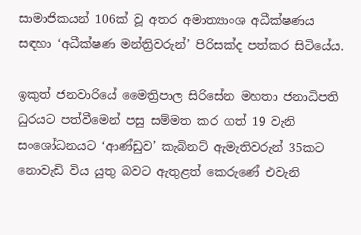සාමාජිකයන් 106ක් වූ අතර අමාත්‍යාංශ අධීක්ෂණය සඳහා ‘අධීක්ෂණ මන්ත්‍රිවරුන්’ පිරිසක්ද පත්කර සිටියේය.

ඉකුත් ජනවාරියේ මෛත්‍රිපාල සිරිසේන මහතා ජනාධිපති ධුරයට පත්වීමෙන් පසු සම්මත කර ගත් 19 වැනි සංශෝධනයට ‘ආණ්ඩුව’ කැබිනට් ඇමැතිවරුන් 35කට නොවැඩි විය යුතු බවට ඇතුළත් කෙරුණේ එවැනි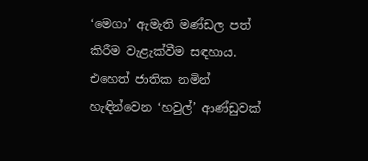‘මෙගා’ ඇමැති මණ්ඩල පත් කිරීම වැළැක්වීම සඳහාය. එහෙත් ජාතික නමින් හැඳින්වෙන ‘හවුල්’ ආණ්ඩුවක්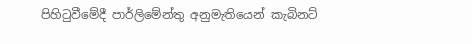පිහිටුවීමේදී පාර්ලිමේන්තු අනුමැතියෙන් කැබිනට්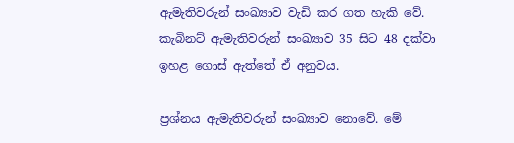ඇමැතිවරුන් සංඛ්‍යාව වැඩි කර ගත හැකි වේ. කැබිනට් ඇමැතිවරුන් සංඛ්‍යාව 35 සිට 48 දක්වා ඉහළ ගොස් ඇත්තේ ඒ අනුවය.

ප්‍රශ්නය ඇමැතිවරුන් සංඛ්‍යාව නොවේ. මේ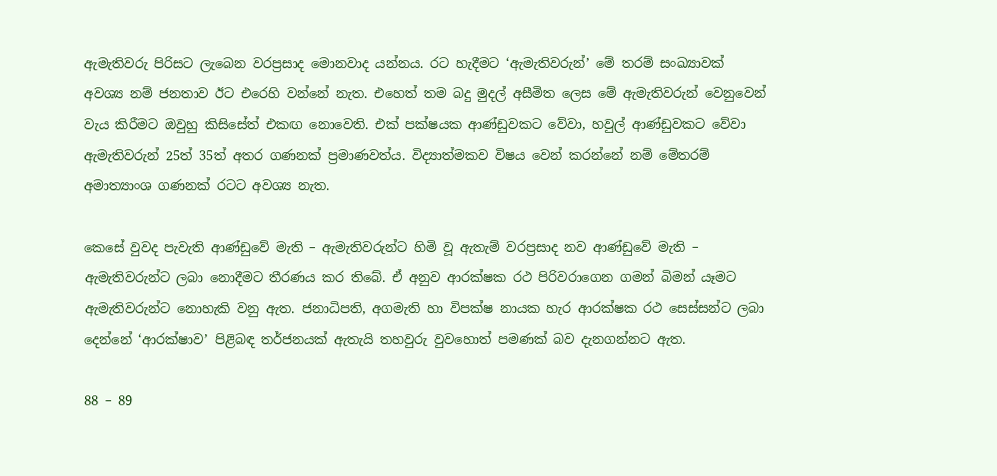ඇමැතිවරු පිරිසට ලැබෙන වරප්‍රසාද මොනවාද යන්නය. රට හැදීමට ‘ඇමැතිවරුන්’ මේ තරම් සංඛ්‍යාවක් අවශ්‍ය නම් ජනතාව ඊට එරෙහි වන්නේ නැත. එහෙත් තම බදු මුදල් අසීමිත ලෙස මේ ඇමැතිවරුන් වෙනුවෙන් වැය කිරීමට ඔවුහු කිසිසේත් එකඟ නොවෙති. එක් පක්ෂයක ආණ්ඩුවකට වේවා, හවුල් ආණ්ඩුවකට වේවා ඇමැතිවරුන් 25ත් 35ත් අතර ගණනක් ප්‍රමාණවත්ය. විද්‍යාත්මකව විෂය වෙන් කරන්නේ නම් මේතරම් අමාත්‍යාංශ ගණනක් රටට අවශ්‍ය නැත.

කෙසේ වුවද පැවැති ආණ්ඩුවේ මැති – ඇමැතිවරුන්ට හිමි වූ ඇතැම් වරප්‍රසාද නව ආණ්ඩුවේ මැති – ඇමැතිවරුන්ට ලබා නොදීමට තීරණය කර තිබේ. ඒ අනුව ආරක්ෂක රථ පිරිවරාගෙන ගමන් බිමන් යෑමට ඇමැතිවරුන්ට නොහැකි වනු ඇත. ජනාධිපති, අගමැති හා විපක්ෂ නායක හැර ආරක්ෂක රථ සෙස්සන්ට ලබා දෙන්නේ ‘ආරක්ෂාව’ පිළිබඳ තර්ජනයක් ඇතැයි තහවුරු වුවහොත් පමණක් බව දැනගන්නට ඇත.

88 – 89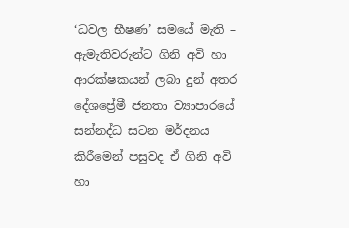‘ධවල භීෂණ’ සමයේ මැති – ඇමැතිවරුන්ට ගිනි අවි හා ආරක්ෂකයන් ලබා දුන් අතර දේශප්‍රේමී ජනතා ව්‍යාපාරයේ සන්නද්ධ සටන මර්දනය කිරීමෙන් පසුවද ඒ ගිනි අවි හා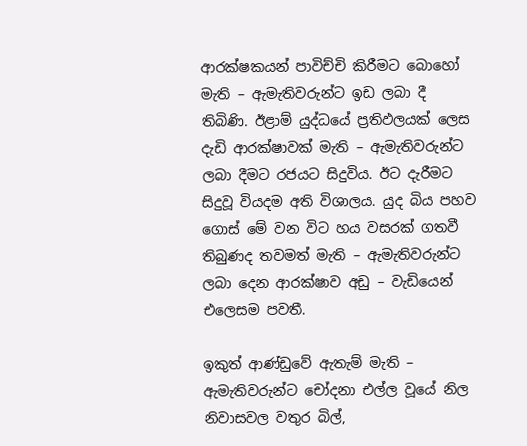ආරක්ෂකයන් පාවිච්චි කිරීමට බොහෝ මැති – ඇමැතිවරුන්ට ඉඩ ලබා දී තිබිණි. ඊළාම් යුද්ධයේ ප්‍රතිඵලයක් ලෙස දැඩි ආරක්ෂාවක් මැති – ඇමැතිවරුන්ට ලබා දීමට රජයට සිදුවිය. ඊට දැරීමට සිදුවූ වියදම අති විශාලය. යුද බිය පහව ගොස් මේ වන විට හය වසරක් ගතවී තිබුණද තවමත් මැති – ඇමැතිවරුන්ට ලබා දෙන ආරක්ෂාව අඩු – වැඩියෙන් එලෙසම පවතී.

ඉකුත් ආණ්ඩුවේ ඇතැම් මැති – ඇමැතිවරුන්ට චෝදනා එල්ල වූයේ නිල නිවාසවල වතුර බිල්,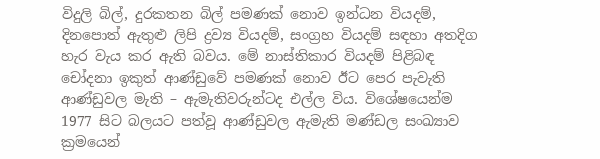විදුලි බිල්, දුරකතන බිල් පමණක් නොව ඉන්ධන වියදම්, දිනපොත් ඇතුළු ලිපි ද්‍රව්‍ය වියදම්, සංග්‍රහ වියදම් සඳහා අතදිග හැර වැය කර ඇති බවය. මේ නාස්තිකාර වියදම් පිළිබඳ චෝදනා ඉකුත් ආණ්ඩුවේ පමණක් නොව ඊට පෙර පැවැති ආණ්ඩුවල මැති – ඇමැතිවරුන්ටද එල්ල විය. විශේෂයෙන්ම 1977 සිට බලයට පත්වූ ආණ්ඩුවල ඇමැති මණ්ඩල සංඛ්‍යාව ක්‍රමයෙන්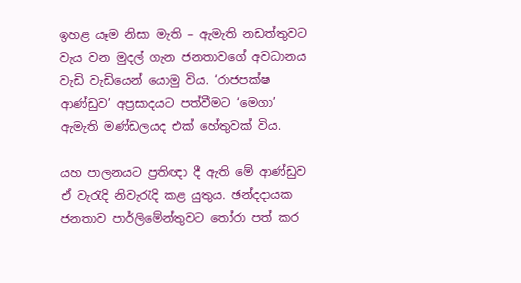ඉහළ යෑම නිසා මැති – ඇමැති නඩත්තුවට වැය වන මුදල් ගැන ජනතාවගේ අවධානය වැඩි වැඩියෙන් යොමු විය. ‘රාජපක්ෂ ආණ්ඩුව’ අප්‍රසාදයට පත්වීමට ‘මෙගා’ ඇමැති මණ්ඩලයද එක් හේතුවක් විය.

යහ පාලනයට ප්‍රතිඥා දී ඇති මේ ආණ්ඩුව ඒ වැරැදි නිවැරැදි කළ යුතුය. ඡන්දදායක ජනතාව පාර්ලිමේන්තුවට තෝරා පත් කර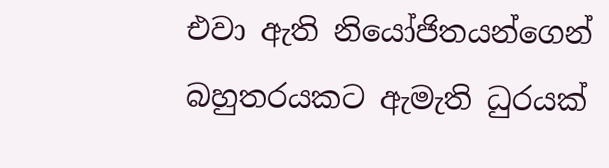එවා ඇති නියෝජිතයන්ගෙන් බහුතරයකට ඇමැති ධුරයක්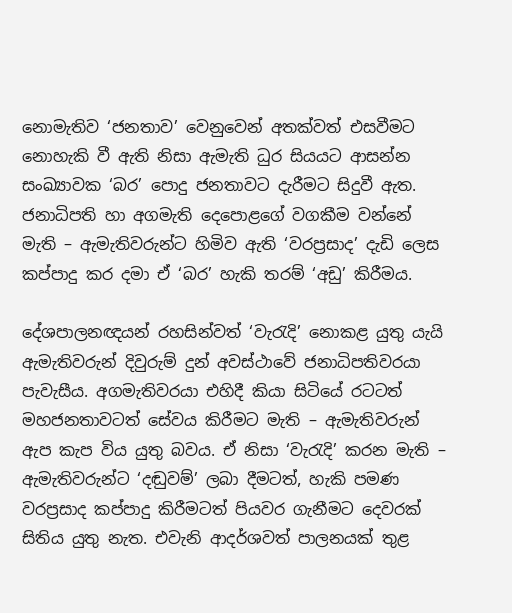නොමැතිව ‘ජනතාව’ වෙනුවෙන් අතක්වත් එසවීමට නොහැකි වී ඇති නිසා ඇමැති ධුර සියයට ආසන්න සංඛ්‍යාවක ‘බර’ පොදු ජනතාවට දැරීමට සිදුවී ඇත. ජනාධිපති හා අගමැති දෙපොළගේ වගකීම වන්නේ මැති – ඇමැතිවරුන්ට හිමිව ඇති ‘වරප්‍රසාද’ දැඩි ලෙස කප්පාදු කර දමා ඒ ‘බර’ හැකි තරම් ‘අඩු’ කිරීමය.

දේශපාලනඥයන් රහසින්වත් ‘වැරැදි’ නොකළ යුතු යැයි ඇමැතිවරුන් දිවුරුම් දුන් අවස්ථාවේ ජනාධිපතිවරයා පැවැසීය. අගමැතිවරයා එහිදී කියා සිටියේ රටටත් මහජනතාවටත් සේවය කිරීමට මැති – ඇමැතිවරුන් ඇප කැප විය යුතු බවය. ඒ නිසා ‘වැරැදි’ කරන මැති – ඇමැතිවරුන්ට ‘දඬුවම්’ ලබා දීමටත්, හැකි පමණ වරප්‍රසාද කප්පාදු කිරීමටත් පියවර ගැනීමට දෙවරක් සිතිය යුතු නැත. එවැනි ආදර්ශවත් පාලනයක් තුළ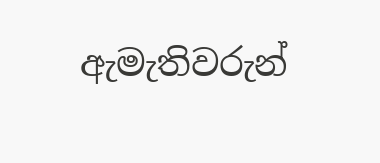ඇමැතිවරුන්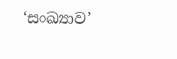‘සංඛ්‍යාව’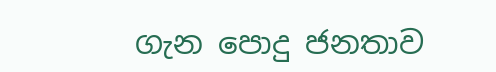ගැන පොදු ජනතාව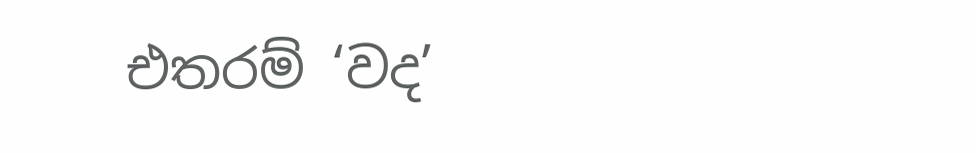එතරම් ‘වද’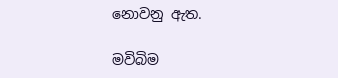නොවනු ඇත.

මවිබිම